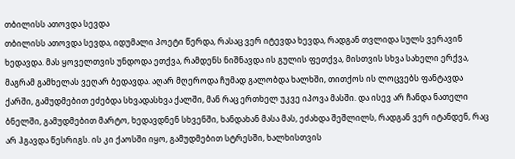თბილისს ათოვდა სევდა
თბილისს ათოვდა სევდა, იდუმალი პოეტი წერდა, რასაც ვერ იტევდა ხევდა, რადგან თვლიდა სულს ვერავინ ხედავდა. მას ყოველთვის უნდოდა ეთქვა, რამდენს ნიშნავდა ის გულის ფეთქვა, მისთვის სხვა სახელი ერქვა, მაგრამ გამხელას ვეღარ ბედავდა. აღარ მღეროდა ჩუმად გალობდა ხალხში, თითქოს ის ლოცვებს ფანტავდა ქარში, გამუდმებით ეძებდა სხვადასხვა ქალში, მან რაც ერთხელ უკვე იპოვა მასში. და ისევ არ ჩანდა ნათელი ბნელში, გამუდმებით მარტო, ხედავდნენ სხვენში, ხანდახან მასა მას, ეძახდა შეშლილს, რადგან ვერ იტანდენ, რაც არ ჰგავდა წესრიგს. ის კი ქაოსში იყო, გამუდმებით სტრესში, ხალხისთვის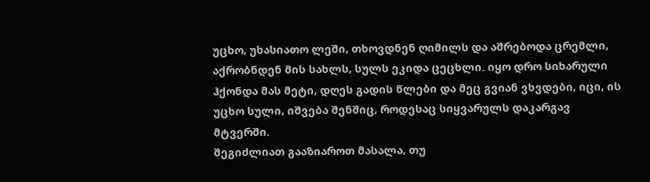უცხო, უხასიათო ლეში, თხოვდნენ ღიმილს და აშრებოდა ცრემლი, აქრობნდენ მის სახლს, სულს ეკიდა ცეცხლი. იყო დრო სიხარული ჰქონდა მას მეტი, დღეს გადის წლები და მეც გვიან ვხვდები, იცი, ის უცხო სული, იშვება შენშიც, როდესაც სიყვარულს დაკარგავ მტვერში.
შეგიძლიათ გააზიაროთ მასალა, თუ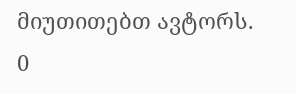მიუთითებთ ავტორს.
0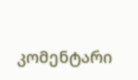კომენტარი